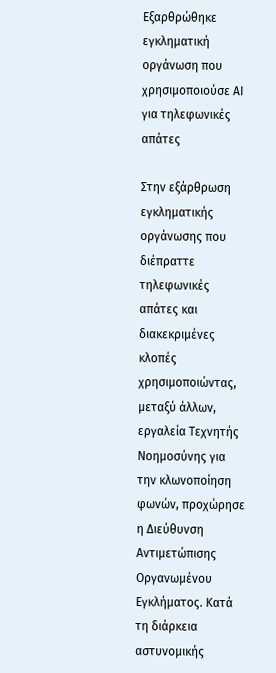Εξαρθρώθηκε εγκληματική οργάνωση που χρησιμοποιούσε ΑΙ για τηλεφωνικές απάτες

Στην εξάρθρωση εγκληματικής οργάνωσης που διέπραττε τηλεφωνικές απάτες και διακεκριμένες κλοπές χρησιμοποιώντας, μεταξύ άλλων, εργαλεία Τεχνητής Νοημοσύνης για την κλωνοποίηση φωνών, προχώρησε η Διεύθυνση Αντιμετώπισης Οργανωμένου Εγκλήματος. Κατά τη διάρκεια αστυνομικής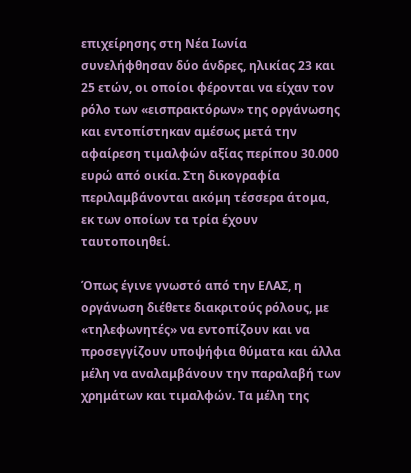επιχείρησης στη Νέα Ιωνία συνελήφθησαν δύο άνδρες, ηλικίας 23 και 25 ετών, οι οποίοι φέρονται να είχαν τον ρόλο των «εισπρακτόρων» της οργάνωσης και εντοπίστηκαν αμέσως μετά την αφαίρεση τιμαλφών αξίας περίπου 30.000 ευρώ από οικία. Στη δικογραφία περιλαμβάνονται ακόμη τέσσερα άτομα, εκ των οποίων τα τρία έχουν ταυτοποιηθεί.

Όπως έγινε γνωστό από την ΕΛΑΣ, η οργάνωση διέθετε διακριτούς ρόλους, με «τηλεφωνητές» να εντοπίζουν και να προσεγγίζουν υποψήφια θύματα και άλλα μέλη να αναλαμβάνουν την παραλαβή των χρημάτων και τιμαλφών. Τα μέλη της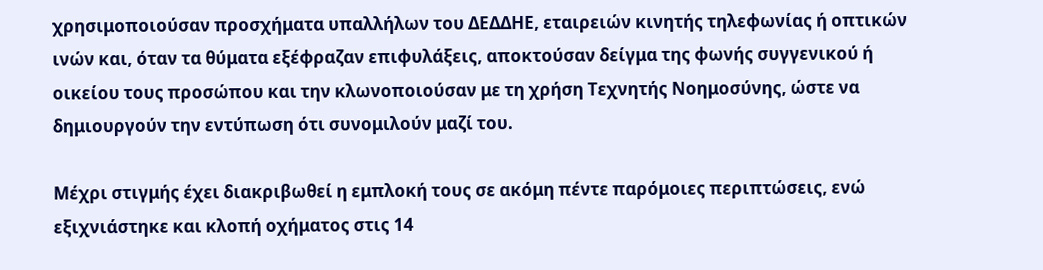χρησιμοποιούσαν προσχήματα υπαλλήλων του ΔΕΔΔΗΕ, εταιρειών κινητής τηλεφωνίας ή οπτικών ινών και, όταν τα θύματα εξέφραζαν επιφυλάξεις, αποκτούσαν δείγμα της φωνής συγγενικού ή οικείου τους προσώπου και την κλωνοποιούσαν με τη χρήση Τεχνητής Νοημοσύνης, ώστε να δημιουργούν την εντύπωση ότι συνομιλούν μαζί του.

Μέχρι στιγμής έχει διακριβωθεί η εμπλοκή τους σε ακόμη πέντε παρόμοιες περιπτώσεις, ενώ εξιχνιάστηκε και κλοπή οχήματος στις 14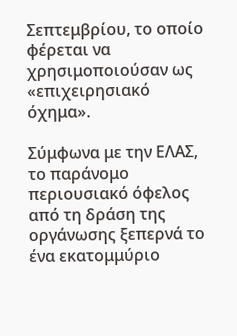Σεπτεμβρίου, το οποίο φέρεται να χρησιμοποιούσαν ως «επιχειρησιακό όχημα».

Σύμφωνα με την ΕΛΑΣ, το παράνομο περιουσιακό όφελος από τη δράση της οργάνωσης ξεπερνά το ένα εκατομμύριο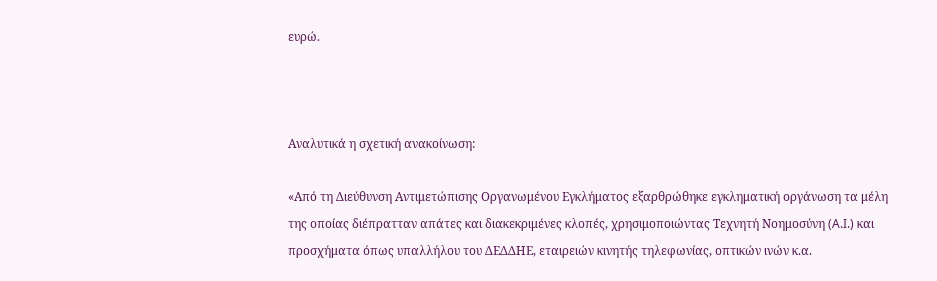ευρώ.



Αναλυτικά η σχετική ανακοίνωση:

«Από τη Διεύθυνση Αντιμετώπισης Οργανωμένου Εγκλήματος εξαρθρώθηκε εγκληματική οργάνωση τα μέλη της οποίας διέπρατταν απάτες και διακεκριμένες κλοπές, χρησιμοποιώντας Τεχνητή Νοημοσύνη (A.I.) και προσχήματα όπως υπαλλήλου του ΔΕΔΔΗΕ, εταιρειών κινητής τηλεφωνίας, οπτικών ινών κ.α.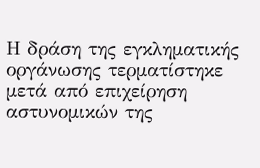Η δράση της εγκληματικής οργάνωσης τερματίστηκε μετά από επιχείρηση αστυνομικών της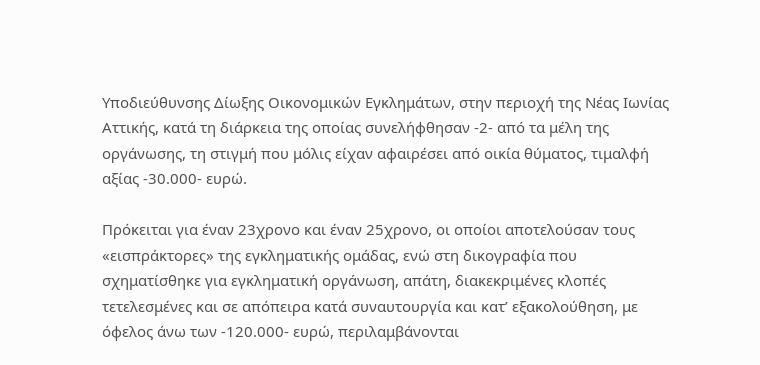Υποδιεύθυνσης Δίωξης Οικονομικών Εγκλημάτων, στην περιοχή της Νέας Ιωνίας Αττικής, κατά τη διάρκεια της οποίας συνελήφθησαν -2- από τα μέλη της οργάνωσης, τη στιγμή που μόλις είχαν αφαιρέσει από οικία θύματος, τιμαλφή αξίας -30.000- ευρώ.

Πρόκειται για έναν 23χρονο και έναν 25χρονο, οι οποίοι αποτελούσαν τους «εισπράκτορες» της εγκληματικής ομάδας, ενώ στη δικογραφία που σχηματίσθηκε για εγκληματική οργάνωση, απάτη, διακεκριμένες κλοπές τετελεσμένες και σε απόπειρα κατά συναυτουργία και κατ’ εξακολούθηση, με όφελος άνω των -120.000- ευρώ, περιλαμβάνονται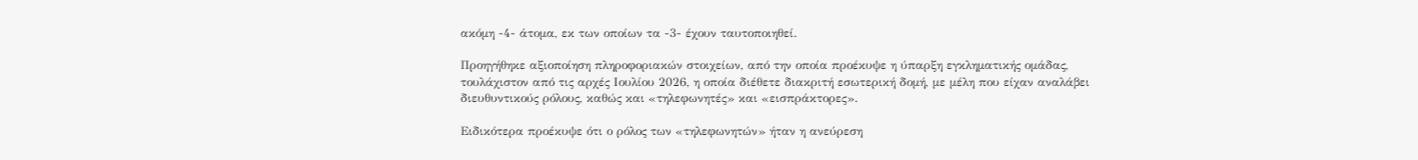ακόμη -4- άτομα, εκ των οποίων τα -3- έχουν ταυτοποιηθεί.

Προηγήθηκε αξιοποίηση πληροφοριακών στοιχείων, από την οποία προέκυψε η ύπαρξη εγκληματικής ομάδας, τουλάχιστον από τις αρχές Ιουλίου 2026, η οποία διέθετε διακριτή εσωτερική δομή, με μέλη που είχαν αναλάβει διευθυντικούς ρόλους, καθώς και «τηλεφωνητές» και «εισπράκτορες».

Ειδικότερα προέκυψε ότι ο ρόλος των «τηλεφωνητών» ήταν η ανεύρεση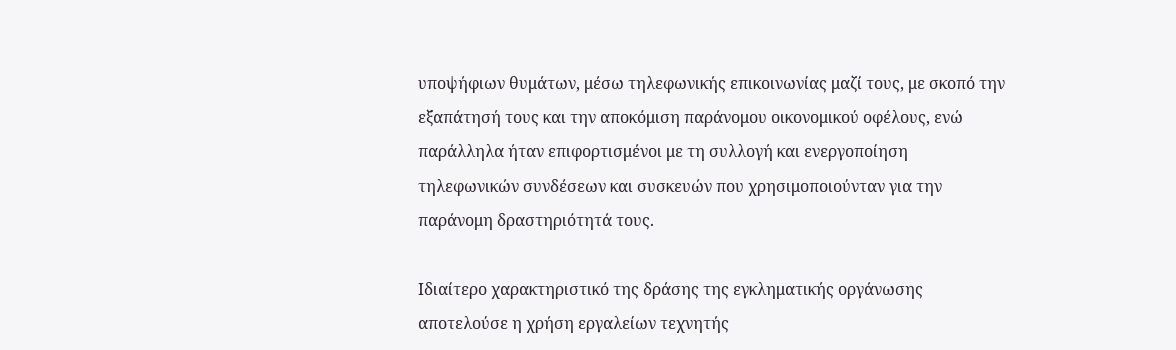υποψήφιων θυμάτων, μέσω τηλεφωνικής επικοινωνίας μαζί τους, με σκοπό την εξαπάτησή τους και την αποκόμιση παράνομου οικονομικού οφέλους, ενώ παράλληλα ήταν επιφορτισμένοι με τη συλλογή και ενεργοποίηση τηλεφωνικών συνδέσεων και συσκευών που χρησιμοποιούνταν για την παράνομη δραστηριότητά τους.

Ιδιαίτερο χαρακτηριστικό της δράσης της εγκληματικής οργάνωσης αποτελούσε η χρήση εργαλείων τεχνητής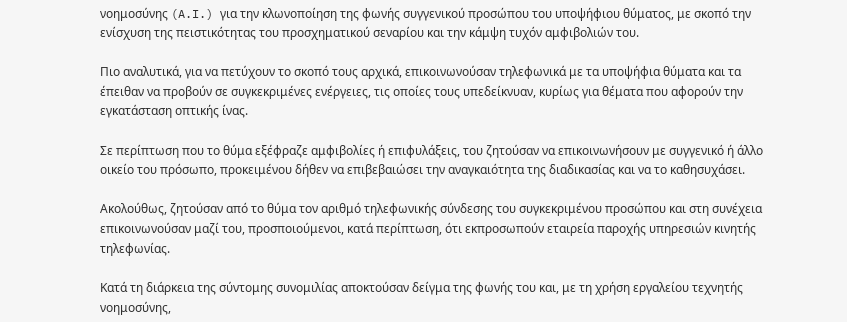νοημοσύνης (A.I.) για την κλωνοποίηση της φωνής συγγενικού προσώπου του υποψήφιου θύματος, με σκοπό την ενίσχυση της πειστικότητας του προσχηματικού σεναρίου και την κάμψη τυχόν αμφιβολιών του.

Πιο αναλυτικά, για να πετύχουν το σκοπό τους αρχικά, επικοινωνούσαν τηλεφωνικά με τα υποψήφια θύματα και τα έπειθαν να προβούν σε συγκεκριμένες ενέργειες, τις οποίες τους υπεδείκνυαν, κυρίως για θέματα που αφορούν την εγκατάσταση οπτικής ίνας.

Σε περίπτωση που το θύμα εξέφραζε αμφιβολίες ή επιφυλάξεις, του ζητούσαν να επικοινωνήσουν με συγγενικό ή άλλο οικείο του πρόσωπο, προκειμένου δήθεν να επιβεβαιώσει την αναγκαιότητα της διαδικασίας και να το καθησυχάσει.

Ακολούθως, ζητούσαν από το θύμα τον αριθμό τηλεφωνικής σύνδεσης του συγκεκριμένου προσώπου και στη συνέχεια επικοινωνούσαν μαζί του, προσποιούμενοι, κατά περίπτωση, ότι εκπροσωπούν εταιρεία παροχής υπηρεσιών κινητής τηλεφωνίας.

Κατά τη διάρκεια της σύντομης συνομιλίας αποκτούσαν δείγμα της φωνής του και, με τη χρήση εργαλείου τεχνητής νοημοσύνης,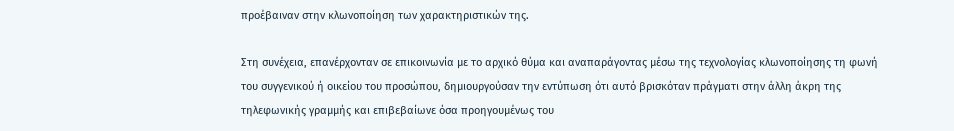προέβαιναν στην κλωνοποίηση των χαρακτηριστικών της.

Στη συνέχεια, επανέρχονταν σε επικοινωνία με το αρχικό θύμα και αναπαράγοντας μέσω της τεχνολογίας κλωνοποίησης τη φωνή του συγγενικού ή οικείου του προσώπου, δημιουργούσαν την εντύπωση ότι αυτό βρισκόταν πράγματι στην άλλη άκρη της τηλεφωνικής γραμμής και επιβεβαίωνε όσα προηγουμένως του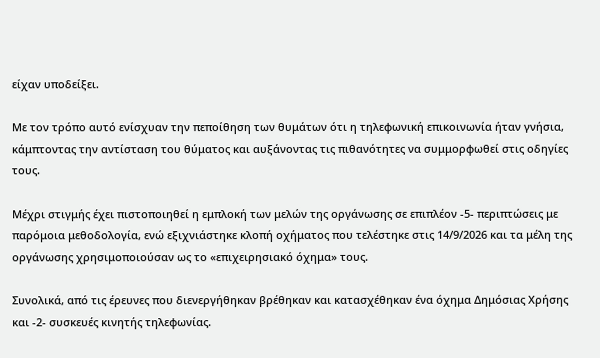είχαν υποδείξει.

Με τον τρόπο αυτό ενίσχυαν την πεποίθηση των θυμάτων ότι η τηλεφωνική επικοινωνία ήταν γνήσια, κάμπτοντας την αντίσταση του θύματος και αυξάνοντας τις πιθανότητες να συμμορφωθεί στις οδηγίες τους.

Μέχρι στιγμής έχει πιστοποιηθεί η εμπλοκή των μελών της οργάνωσης σε επιπλέον -5- περιπτώσεις με παρόμοια μεθοδολογία, ενώ εξιχνιάστηκε κλοπή οχήματος που τελέστηκε στις 14/9/2026 και τα μέλη της οργάνωσης χρησιμοποιούσαν ως το «επιχειρησιακό όχημα» τους.

Συνολικά, από τις έρευνες που διενεργήθηκαν βρέθηκαν και κατασχέθηκαν ένα όχημα Δημόσιας Χρήσης και -2- συσκευές κινητής τηλεφωνίας.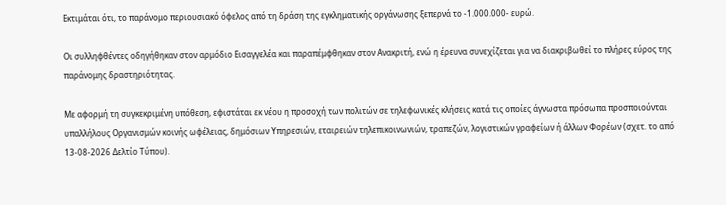Εκτιμάται ότι, το παράνομο περιουσιακό όφελος από τη δράση της εγκληματικής οργάνωσης ξεπερνά το -1.000.000- ευρώ.

Οι συλληφθέντες οδηγήθηκαν στον αρμόδιο Εισαγγελέα και παραπέμφθηκαν στον Ανακριτή, ενώ η έρευνα συνεχίζεται για να διακριβωθεί το πλήρες εύρος της παράνομης δραστηριότητας.

Με αφορμή τη συγκεκριμένη υπόθεση, εφιστάται εκ νέου η προσοχή των πολιτών σε τηλεφωνικές κλήσεις κατά τις οποίες άγνωστα πρόσωπα προσποιούνται υπαλλήλους Οργανισμών κοινής ωφέλειας, δημόσιων Υπηρεσιών, εταιρειών τηλεπικοινωνιών, τραπεζών, λογιστικών γραφείων ή άλλων Φορέων (σχετ. το από 13-08-2026 Δελτίο Τύπου).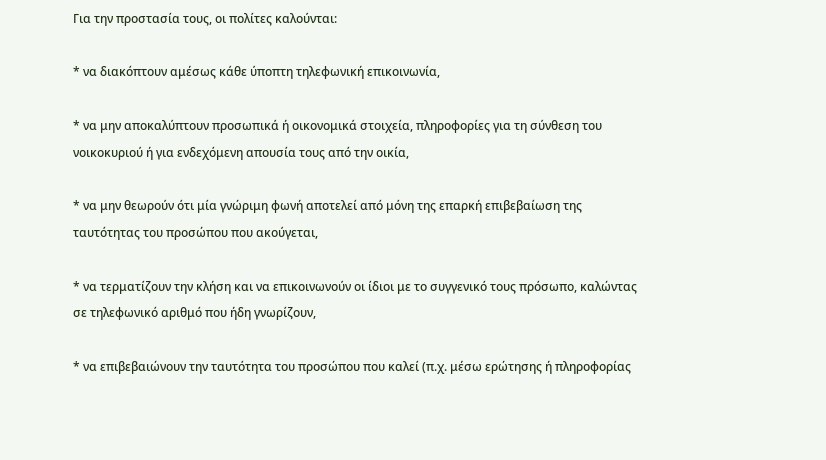Για την προστασία τους, οι πολίτες καλούνται:

* να διακόπτουν αμέσως κάθε ύποπτη τηλεφωνική επικοινωνία,

* να μην αποκαλύπτουν προσωπικά ή οικονομικά στοιχεία, πληροφορίες για τη σύνθεση του νοικοκυριού ή για ενδεχόμενη απουσία τους από την οικία,

* να μην θεωρούν ότι μία γνώριμη φωνή αποτελεί από μόνη της επαρκή επιβεβαίωση της ταυτότητας του προσώπου που ακούγεται,

* να τερματίζουν την κλήση και να επικοινωνούν οι ίδιοι με το συγγενικό τους πρόσωπο, καλώντας σε τηλεφωνικό αριθμό που ήδη γνωρίζουν,

* να επιβεβαιώνουν την ταυτότητα του προσώπου που καλεί (π.χ. μέσω ερώτησης ή πληροφορίας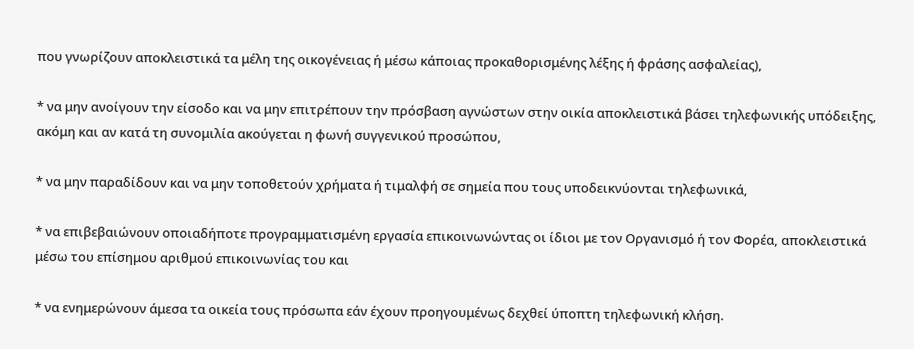που γνωρίζουν αποκλειστικά τα μέλη της οικογένειας ή μέσω κάποιας προκαθορισμένης λέξης ή φράσης ασφαλείας),

* να μην ανοίγουν την είσοδο και να μην επιτρέπουν την πρόσβαση αγνώστων στην οικία αποκλειστικά βάσει τηλεφωνικής υπόδειξης, ακόμη και αν κατά τη συνομιλία ακούγεται η φωνή συγγενικού προσώπου,

* να μην παραδίδουν και να μην τοποθετούν χρήματα ή τιμαλφή σε σημεία που τους υποδεικνύονται τηλεφωνικά,

* να επιβεβαιώνουν οποιαδήποτε προγραμματισμένη εργασία επικοινωνώντας οι ίδιοι με τον Οργανισμό ή τον Φορέα, αποκλειστικά μέσω του επίσημου αριθμού επικοινωνίας του και

* να ενημερώνουν άμεσα τα οικεία τους πρόσωπα εάν έχουν προηγουμένως δεχθεί ύποπτη τηλεφωνική κλήση.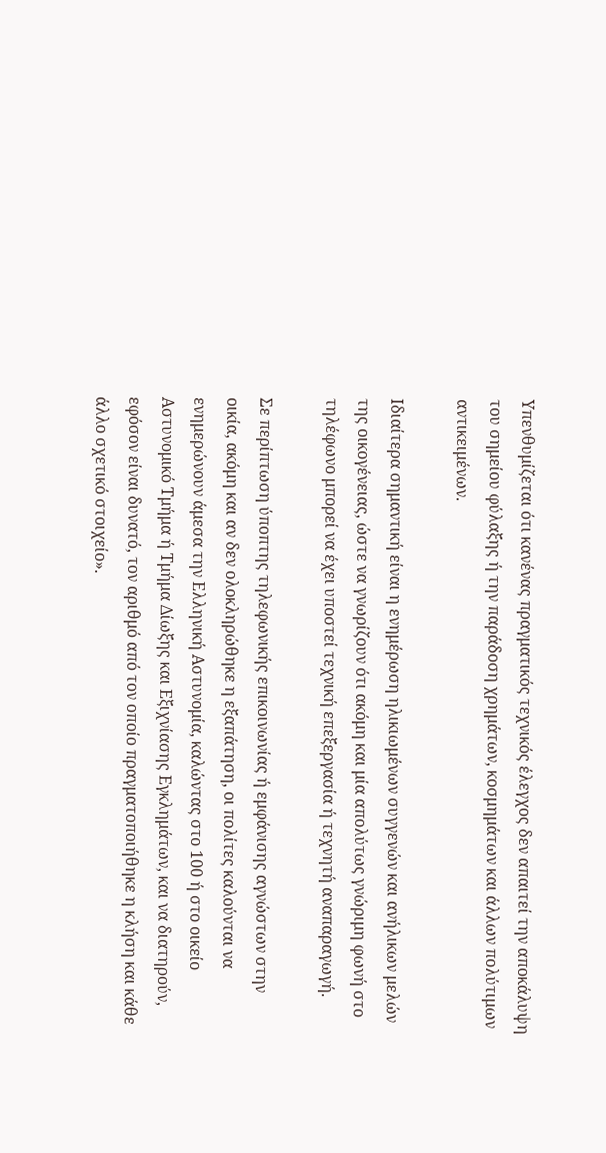Υπενθυμίζεται ότι κανένας πραγματικός τεχνικός έλεγχος δεν απαιτεί την αποκάλυψη του σημείου φύλαξης ή την παράδοση χρημάτων, κοσμημάτων και άλλων πολύτιμων αντικειμένων.

Ιδιαίτερα σημαντική είναι η ενημέρωση ηλικιωμένων συγγενών και ανήλικων μελών της οικογένειας, ώστε να γνωρίζουν ότι ακόμη και μία απολύτως γνώριμη φωνή στο τηλέφωνο μπορεί να έχει υποστεί τεχνική επεξεργασία ή τεχνητή αναπαραγωγή.

Σε περίπτωση ύποπτης τηλεφωνικής επικοινωνίας ή εμφάνισης αγνώστων στην οικία, ακόμη και αν δεν ολοκληρώθηκε η εξαπάτηση, οι πολίτες καλούνται να ενημερώνουν άμεσα την Ελληνική Αστυνομία, καλώντας στο 100 ή στο οικείο Αστυνομικό Τμήμα ή Τμήμα Δίωξης και Εξιχνίασης Εγκλημάτων, και να διατηρούν, εφόσον είναι δυνατό, τον αριθμό από τον οποίο πραγματοποιήθηκε η κλήση και κάθε άλλο σχετικό στοιχείο».